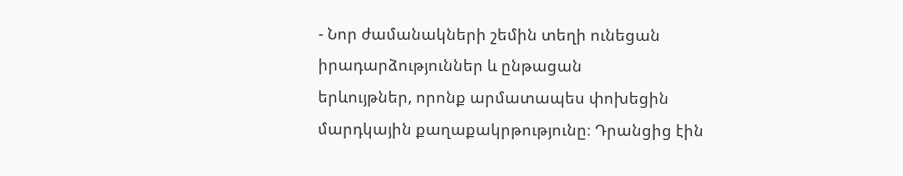- Նոր ժամանակների շեմին տեղի ունեցան իրադարձություններ և ընթացան
երևույթներ, որոնք արմատապես փոխեցին մարդկային քաղաքակրթությունը։ Դրանցից էին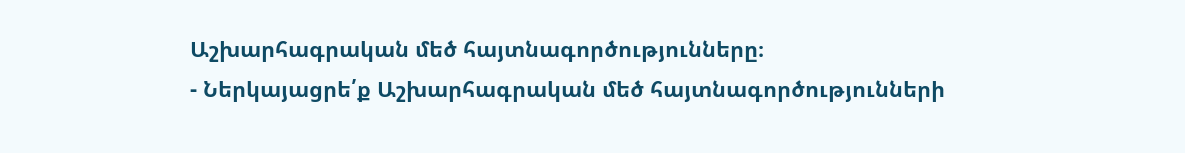Աշխարհագրական մեծ հայտնագործությունները։
- Ներկայացրե՛ք Աշխարհագրական մեծ հայտնագործությունների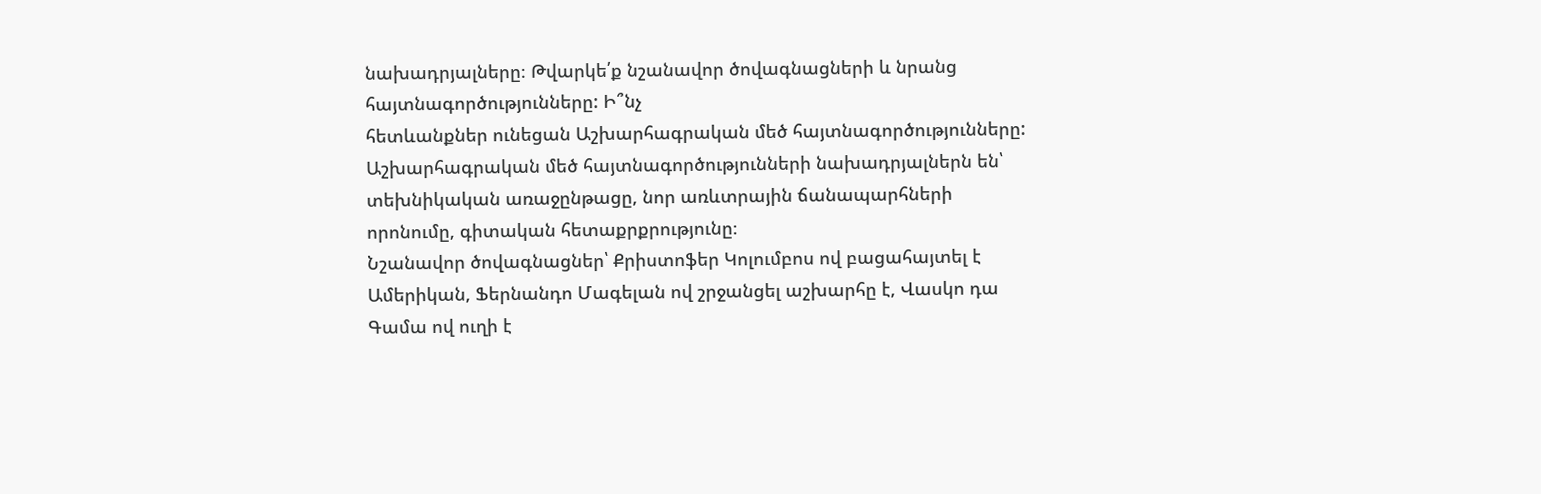նախադրյալները։ Թվարկե՛ք նշանավոր ծովագնացների և նրանց հայտնագործությունները: Ի՞նչ
հետևանքներ ունեցան Աշխարհագրական մեծ հայտնագործությունները:
Աշխարհագրական մեծ հայտնագործությունների նախադրյալներն են՝ տեխնիկական առաջընթացը, նոր առևտրային ճանապարհների որոնումը, գիտական հետաքրքրությունը։
Նշանավոր ծովագնացներ՝ Քրիստոֆեր Կոլումբոս ով բացահայտել է Ամերիկան, Ֆերնանդո Մագելան ով շրջանցել աշխարհը է, Վասկո դա Գամա ով ուղի է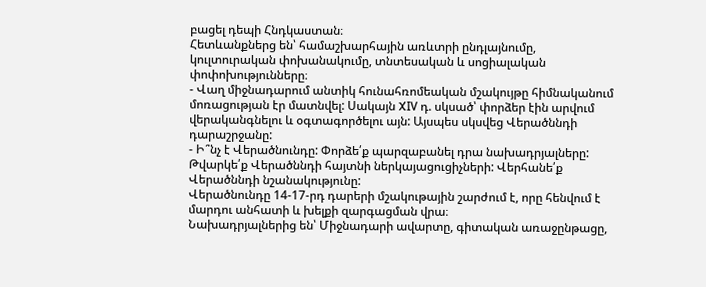բացել դեպի Հնդկաստան։
Հետևանքներց են՝ համաշխարհային առևտրի ընդլայնումը, կուլտուրական փոխանակումը, տնտեսական և սոցիալական փոփոխությունները։
- Վաղ միջնադարում անտիկ հունահռոմեական մշակույթը հիմնականում մոռացության էր մատնվել: Սակայն XIV դ. սկսած՝ փորձեր էին արվում վերականգնելու և օգտագործելու այն: Այսպես սկսվեց Վերածննդի դարաշրջանը:
- Ի՞նչ է Վերածնունդը: Փորձե՛ք պարզաբանել դրա նախադրյալները: Թվարկե՛ք Վերածննդի հայտնի ներկայացուցիչների: Վերհանե՛ք Վերածննդի նշանակությունը:
Վերածնունդը 14-17-րդ դարերի մշակութային շարժում է, որը հենվում է մարդու անհատի և խելքի զարգացման վրա։
Նախադրյալներից են՝ Միջնադարի ավարտը, գիտական առաջընթացը,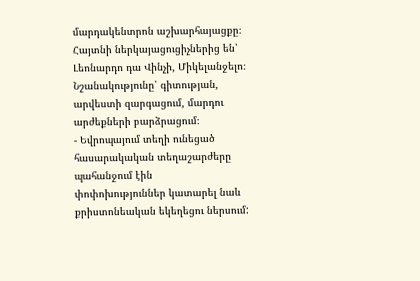մարդակենտրոն աշխարհայացքը։
Հայտնի ներկայացուցիչներից են՝ Լեոնարդո դա Վինչի, Միկելանջելո։
Նշանակությունը՝ գիտության, արվեստի զարգացում, մարդու արժեքների բարձրացում։
- Եվրոպայում տեղի ունեցած հասարակական տեղաշարժերը պահանջում էին
փոփոխություններ կատարել նաև քրիստոնեական եկեղեցու ներսում: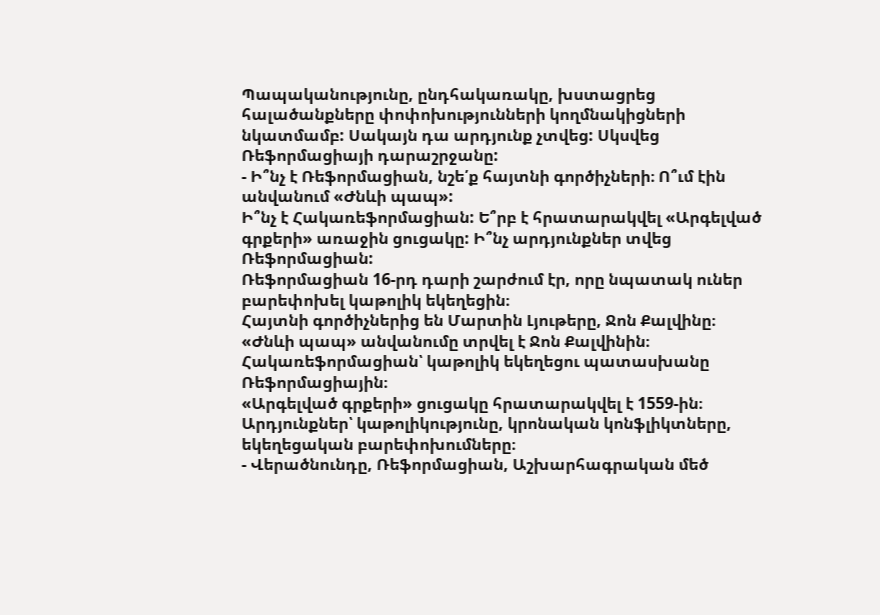Պապականությունը, ընդհակառակը, խստացրեց հալածանքները փոփոխությունների կողմնակիցների նկատմամբ: Սակայն դա արդյունք չտվեց: Սկսվեց Ռեֆորմացիայի դարաշրջանը:
- Ի՞նչ է Ռեֆորմացիան, նշե՛ք հայտնի գործիչների։ Ո՞ւմ էին անվանում «Ժնևի պապ»:
Ի՞նչ է Հակառեֆորմացիան: Ե՞րբ է հրատարակվել «Արգելված գրքերի» առաջին ցուցակը: Ի՞նչ արդյունքներ տվեց Ռեֆորմացիան:
Ռեֆորմացիան 16-րդ դարի շարժում էր, որը նպատակ ուներ բարեփոխել կաթոլիկ եկեղեցին։
Հայտնի գործիչներից են Մարտին Լյութերը, Ջոն Քալվինը։
«Ժնևի պապ» անվանումը տրվել է Ջոն Քալվինին։
Հակառեֆորմացիան՝ կաթոլիկ եկեղեցու պատասխանը Ռեֆորմացիային։
«Արգելված գրքերի» ցուցակը հրատարակվել է 1559-ին։
Արդյունքներ՝ կաթոլիկությունը, կրոնական կոնֆլիկտները, եկեղեցական բարեփոխումները։
- Վերածնունդը, Ռեֆորմացիան, Աշխարհագրական մեծ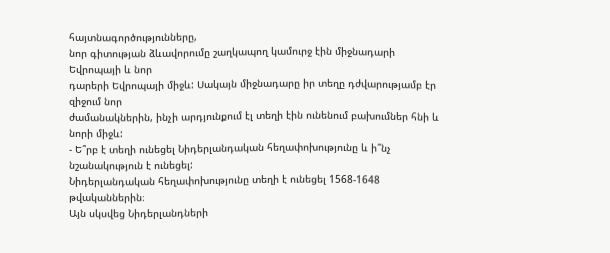հայտնագործությունները,
նոր գիտության ձևավորումը շաղկապող կամուրջ էին միջնադարի Եվրոպայի և նոր
դարերի Եվրոպայի միջև: Սակայն միջնադարը իր տեղը դժվարությամբ էր զիջում նոր
ժամանակներին, ինչի արդյունքում էլ տեղի էին ունենում բախումներ հնի և նորի միջև:
- Ե՞րբ է տեղի ունեցել Նիդերլանդական հեղափոխությունը և ի՞նչ նշանակություն է ունեցել:
Նիդերլանդական հեղափոխությունը տեղի է ունեցել 1568-1648 թվականներին։
Այն սկսվեց Նիդերլանդների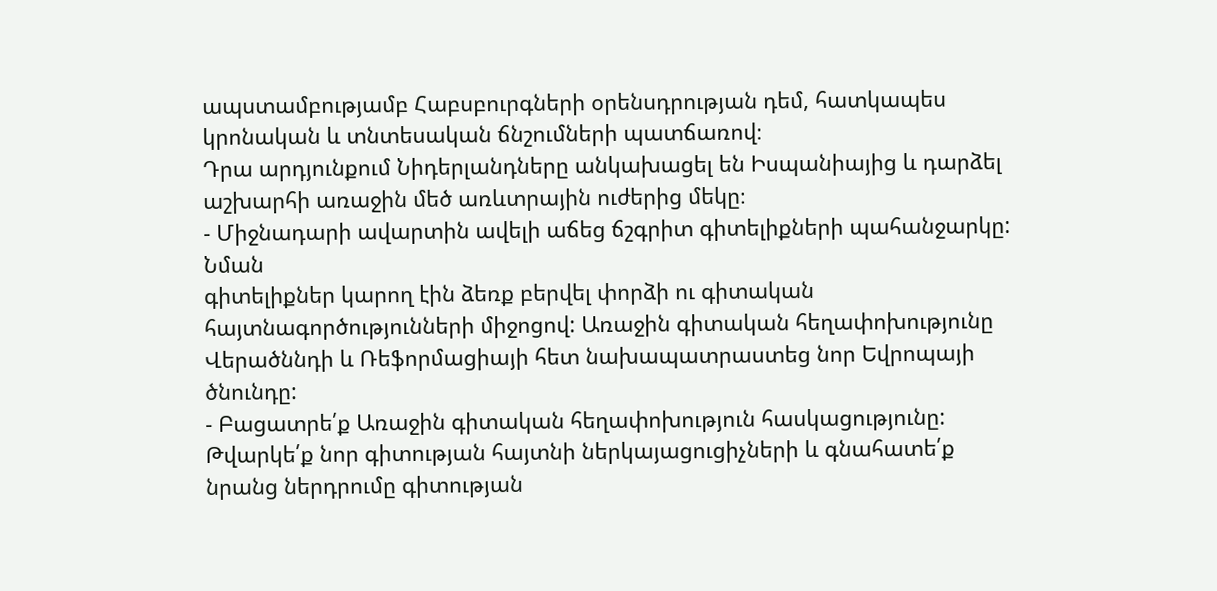ապստամբությամբ Հաբսբուրգների օրենսդրության դեմ, հատկապես կրոնական և տնտեսական ճնշումների պատճառով։
Դրա արդյունքում Նիդերլանդները անկախացել են Իսպանիայից և դարձել աշխարհի առաջին մեծ առևտրային ուժերից մեկը։
- Միջնադարի ավարտին ավելի աճեց ճշգրիտ գիտելիքների պահանջարկը: Նման
գիտելիքներ կարող էին ձեռք բերվել փորձի ու գիտական հայտնագործությունների միջոցով: Առաջին գիտական հեղափոխությունը Վերածննդի և Ռեֆորմացիայի հետ նախապատրաստեց նոր Եվրոպայի ծնունդը:
- Բացատրե՛ք Առաջին գիտական հեղափոխություն հասկացությունը: Թվարկե՛ք նոր գիտության հայտնի ներկայացուցիչների և գնահատե՛ք նրանց ներդրումը գիտության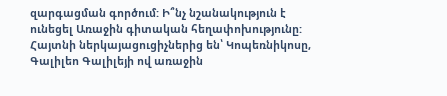զարգացման գործում: Ի՞նչ նշանակություն է ունեցել Առաջին գիտական հեղափոխությունը:
Հայտնի ներկայացուցիչներից են՝ Կոպեռնիկոսը, Գալիլեո Գալիլեյի ով առաջին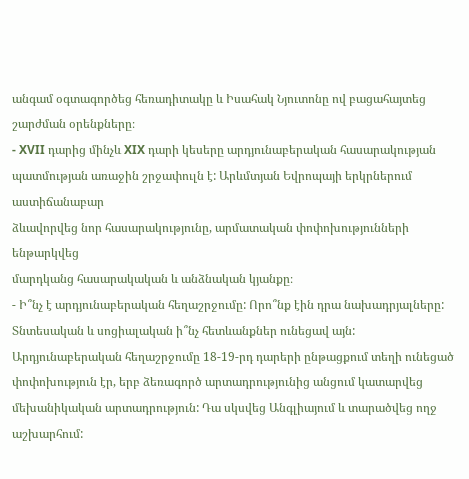անգամ օգտագործեց հեռադիտակը և Իսահակ Նյուտոնը ով բացահայտեց շարժման օրենքները։
- XVII դարից մինչև XIX դարի կեսերը արդյունաբերական հասարակության պատմության առաջին շրջափուլն է: Արևմտյան Եվրոպայի երկրներում աստիճանաբար
ձևավորվեց նոր հասարակությունը, արմատական փոփոխությունների ենթարկվեց
մարդկանց հասարակական և անձնական կյանքը։
- Ի՞նչ է արդյունաբերական հեղաշրջումը: Որո՞նք էին դրա նախադրյալները: Տնտեսական և սոցիալական ի՞նչ հետևանքներ ունեցավ այն:
Արդյունաբերական հեղաշրջումը 18-19-րդ դարերի ընթացքում տեղի ունեցած փոփոխություն էր, երբ ձեռագործ արտադրությունից անցում կատարվեց մեխանիկական արտադրություն: Դա սկսվեց Անգլիայում և տարածվեց ողջ աշխարհում: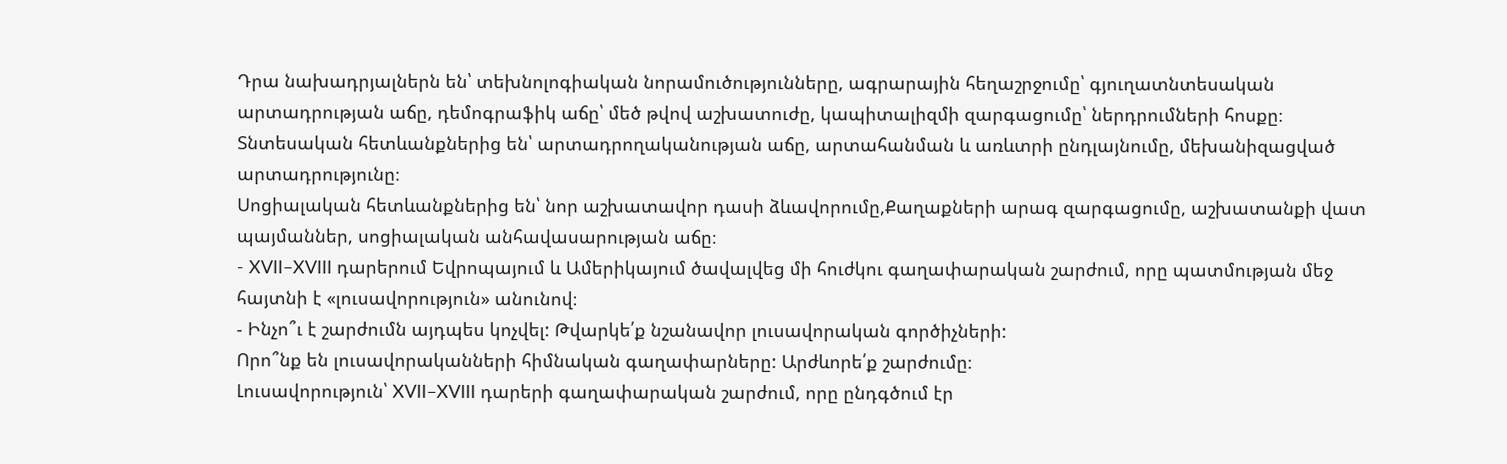Դրա նախադրյալներն են՝ տեխնոլոգիական նորամուծությունները, ագրարային հեղաշրջումը՝ գյուղատնտեսական արտադրության աճը, դեմոգրաֆիկ աճը՝ մեծ թվով աշխատուժը, կապիտալիզմի զարգացումը՝ ներդրումների հոսքը։
Տնտեսական հետևանքներից են՝ արտադրողականության աճը, արտահանման և առևտրի ընդլայնումը, մեխանիզացված արտադրությունը։
Սոցիալական հետևանքներից են՝ նոր աշխատավոր դասի ձևավորումը,Քաղաքների արագ զարգացումը, աշխատանքի վատ պայմաններ, սոցիալական անհավասարության աճը։
- XVII–XVIII դարերում Եվրոպայում և Ամերիկայում ծավալվեց մի հուժկու գաղափարական շարժում, որը պատմության մեջ հայտնի է «լուսավորություն» անունով։
- Ինչո՞ւ է շարժումն այդպես կոչվել: Թվարկե՛ք նշանավոր լուսավորական գործիչների:
Որո՞նք են լուսավորականների հիմնական գաղափարները: Արժևորե՛ք շարժումը։
Լուսավորություն՝ XVII–XVIII դարերի գաղափարական շարժում, որը ընդգծում էր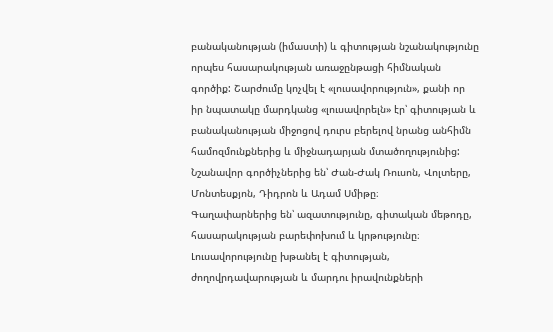բանականության (իմաստի) և գիտության նշանակությունը որպես հասարակության առաջընթացի հիմնական գործիք: Շարժումը կոչվել է «լուսավորություն», քանի որ իր նպատակը մարդկանց «լուսավորելն» էր՝ գիտության և բանականության միջոցով դուրս բերելով նրանց անհիմն համոզմունքներից և միջնադարյան մտածողությունից:
Նշանավոր գործիչներից են՝ Ժան-Ժակ Ռուսոն, Վոլտերը, Մոնտեսքյոն, Դիդրոն և Ադամ Սմիթը։
Գաղափարներից են՝ ազատությունը, գիտական մեթոդը, հասարակության բարեփոխում և կրթությունը։
Լուսավորությունը խթանել է գիտության, ժողովրդավարության և մարդու իրավունքների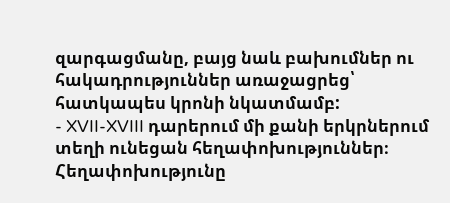զարգացմանը, բայց նաև բախումներ ու հակադրություններ առաջացրեց՝ հատկապես կրոնի նկատմամբ:
- XVII-XVIII դարերում մի քանի երկրներում տեղի ունեցան հեղափոխություններ։
Հեղափոխությունը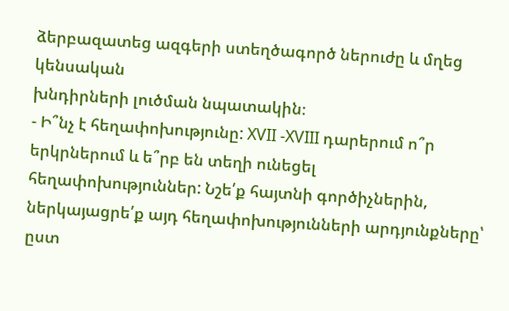ձերբազատեց ազգերի ստեղծագործ ներուժը և մղեց կենսական
խնդիրների լուծման նպատակին։
- Ի՞նչ է հեղափոխությունը: XVII -XVIII դարերում ո՞ր երկրներում և ե՞րբ են տեղի ունեցել
հեղափոխություններ: Նշե՛ք հայտնի գործիչներին, ներկայացրե՛ք այդ հեղափոխությունների արդյունքները՝ ըստ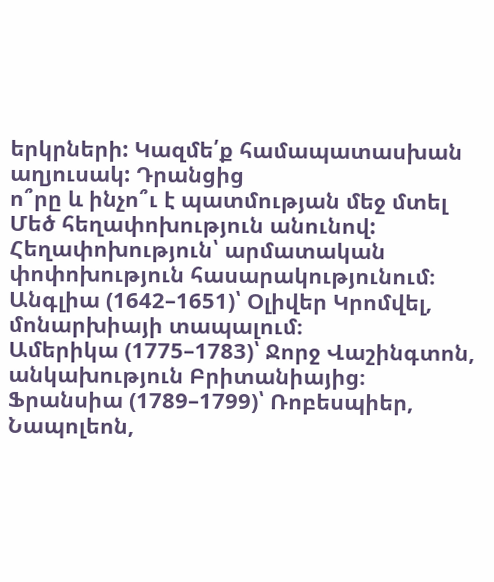երկրների: Կազմե՛ք համապատասխան աղյուսակ: Դրանցից
ո՞րը և ինչո՞ւ է պատմության մեջ մտել Մեծ հեղափոխություն անունով:
Հեղափոխություն՝ արմատական փոփոխություն հասարակությունում։
Անգլիա (1642–1651)՝ Օլիվեր Կրոմվել, մոնարխիայի տապալում։
Ամերիկա (1775–1783)՝ Ջորջ Վաշինգտոն, անկախություն Բրիտանիայից։
Ֆրանսիա (1789–1799)՝ Ռոբեսպիեր, Նապոլեոն,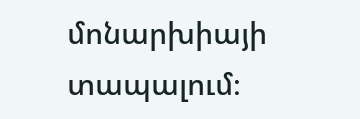մոնարխիայի տապալում։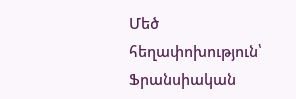Մեծ հեղափոխություն՝ Ֆրանսիական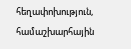հեղափոխություն, համաշխարհային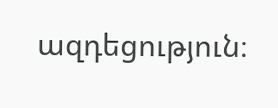ազդեցություն։